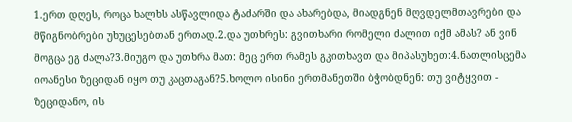1.ერთ დღეს, როცა ხალხს ასწავლიდა ტაძარში და ახარებდა, მიადგნენ მღვდელმთავრები და მწიგნობრები უხუცესებთან ერთად.2.და უთხრეს: გვითხარი რომელი ძალით იქმ ამას? ან ვინ მოგცა ეგ ძალა?3.მიუგო და უთხრა მათ: მეც ერთ რამეს გკითხავთ და მიპასუხეთ:4.ნათლისცემა იოანესი ზეციდან იყო თუ კაცთაგან?5.ხოლო ისინი ერთმანეთში ბჭობდნენ: თუ ვიტყვით - ზეციდანო, ის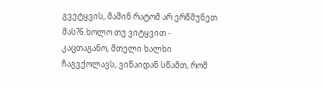გვეტყვის, მაშინ რატომ არ ერწმუნეთ მას?6.ხოლო თუ ვიტყვით - კაცთაგანო, მთელი ხალხი ჩაგვქოლავს, ვინაიდან სწამთ, რომ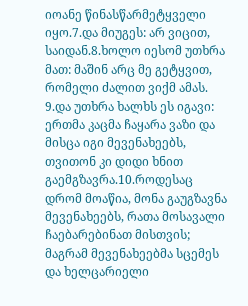იოანე წინასწარმეტყველი იყო.7.და მიუგეს: არ ვიცით, საიდან.8.ხოლო იესომ უთხრა მათ: მაშინ არც მე გეტყვით, რომელი ძალით ვიქმ ამას.
9.და უთხრა ხალხს ეს იგავი: ერთმა კაცმა ჩაყარა ვაზი და მისცა იგი მევენახეებს, თვითონ კი დიდი ხნით გაემგზავრა.10.როდესაც დრომ მოაწია, მონა გაუგზავნა მევენახეებს, რათა მოსავალი ჩაებარებინათ მისთვის; მაგრამ მევენახეებმა სცემეს და ხელცარიელი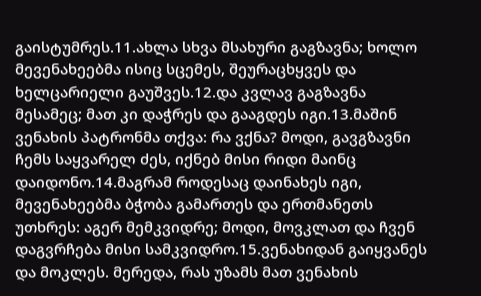გაისტუმრეს.11.ახლა სხვა მსახური გაგზავნა; ხოლო მევენახეებმა ისიც სცემეს, შეურაცხყვეს და ხელცარიელი გაუშვეს.12.და კვლავ გაგზავნა მესამეც; მათ კი დაჭრეს და გააგდეს იგი.13.მაშინ ვენახის პატრონმა თქვა: რა ვქნა? მოდი, გავგზავნი ჩემს საყვარელ ძეს, იქნებ მისი რიდი მაინც დაიდონო.14.მაგრამ როდესაც დაინახეს იგი, მევენახეებმა ბჭობა გამართეს და ერთმანეთს უთხრეს: აგერ მემკვიდრე; მოდი, მოვკლათ და ჩვენ დაგვრჩება მისი სამკვიდრო.15.ვენახიდან გაიყვანეს და მოკლეს. მერედა, რას უზამს მათ ვენახის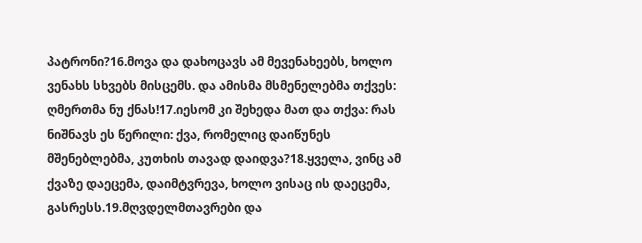პატრონი?16.მოვა და დახოცავს ამ მევენახეებს, ხოლო ვენახს სხვებს მისცემს. და ამისმა მსმენელებმა თქვეს: ღმერთმა ნუ ქნას!17.იესომ კი შეხედა მათ და თქვა: რას ნიშნავს ეს წერილი: ქვა, რომელიც დაიწუნეს მშენებლებმა, კუთხის თავად დაიდვა?18.ყველა, ვინც ამ ქვაზე დაეცემა, დაიმტვრევა, ხოლო ვისაც ის დაეცემა, გასრესს.19.მღვდელმთავრები და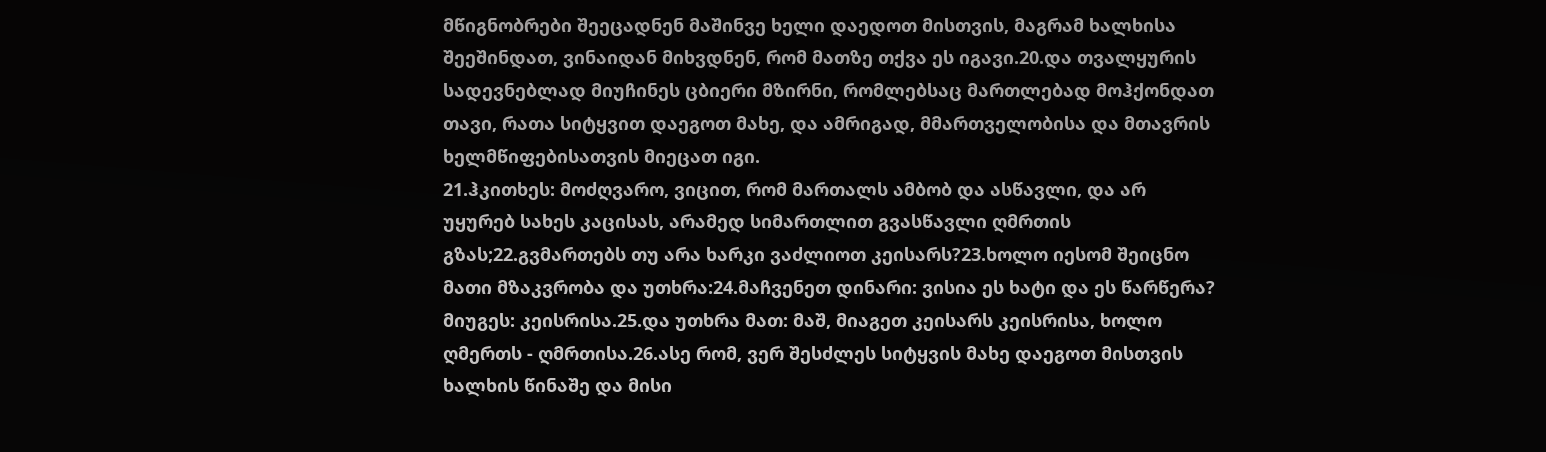მწიგნობრები შეეცადნენ მაშინვე ხელი დაედოთ მისთვის, მაგრამ ხალხისა შეეშინდათ, ვინაიდან მიხვდნენ, რომ მათზე თქვა ეს იგავი.20.და თვალყურის სადევნებლად მიუჩინეს ცბიერი მზირნი, რომლებსაც მართლებად მოჰქონდათ თავი, რათა სიტყვით დაეგოთ მახე, და ამრიგად, მმართველობისა და მთავრის ხელმწიფებისათვის მიეცათ იგი.
21.ჰკითხეს: მოძღვარო, ვიცით, რომ მართალს ამბობ და ასწავლი, და არ უყურებ სახეს კაცისას, არამედ სიმართლით გვასწავლი ღმრთის გზას;22.გვმართებს თუ არა ხარკი ვაძლიოთ კეისარს?23.ხოლო იესომ შეიცნო მათი მზაკვრობა და უთხრა:24.მაჩვენეთ დინარი: ვისია ეს ხატი და ეს წარწერა? მიუგეს: კეისრისა.25.და უთხრა მათ: მაშ, მიაგეთ კეისარს კეისრისა, ხოლო ღმერთს - ღმრთისა.26.ასე რომ, ვერ შესძლეს სიტყვის მახე დაეგოთ მისთვის ხალხის წინაშე და მისი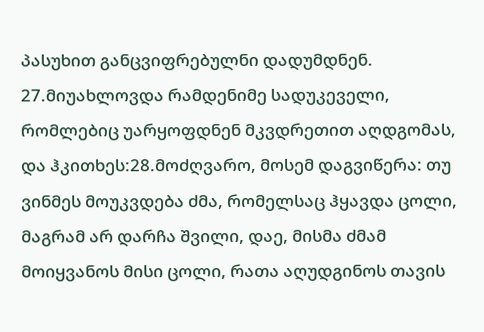პასუხით განცვიფრებულნი დადუმდნენ.
27.მიუახლოვდა რამდენიმე სადუკეველი, რომლებიც უარყოფდნენ მკვდრეთით აღდგომას, და ჰკითხეს:28.მოძღვარო, მოსემ დაგვიწერა: თუ ვინმეს მოუკვდება ძმა, რომელსაც ჰყავდა ცოლი, მაგრამ არ დარჩა შვილი, დაე, მისმა ძმამ მოიყვანოს მისი ცოლი, რათა აღუდგინოს თავის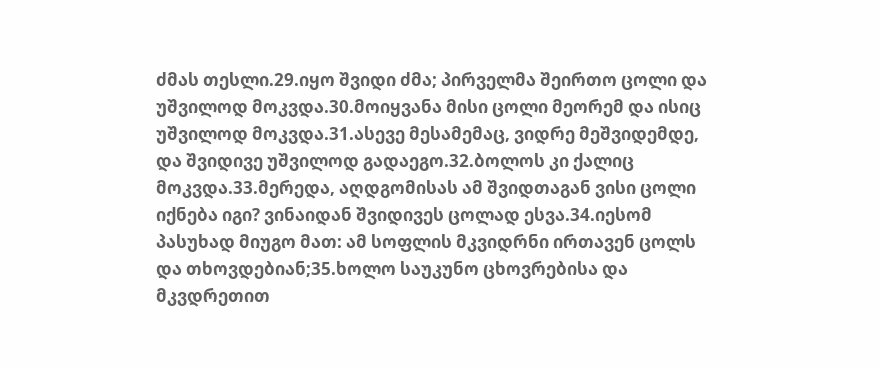ძმას თესლი.29.იყო შვიდი ძმა; პირველმა შეირთო ცოლი და უშვილოდ მოკვდა.30.მოიყვანა მისი ცოლი მეორემ და ისიც უშვილოდ მოკვდა.31.ასევე მესამემაც, ვიდრე მეშვიდემდე, და შვიდივე უშვილოდ გადაეგო.32.ბოლოს კი ქალიც მოკვდა.33.მერედა, აღდგომისას ამ შვიდთაგან ვისი ცოლი იქნება იგი? ვინაიდან შვიდივეს ცოლად ესვა.34.იესომ პასუხად მიუგო მათ: ამ სოფლის მკვიდრნი ირთავენ ცოლს და თხოვდებიან;35.ხოლო საუკუნო ცხოვრებისა და მკვდრეთით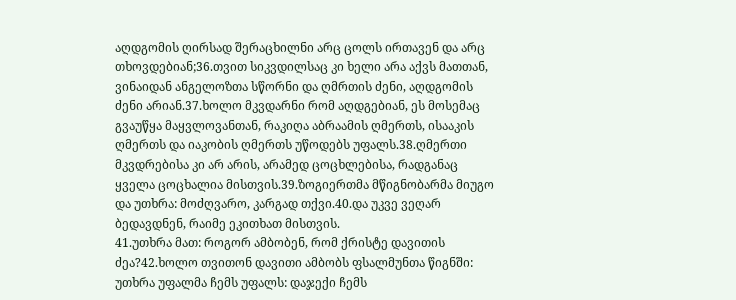აღდგომის ღირსად შერაცხილნი არც ცოლს ირთავენ და არც თხოვდებიან;36.თვით სიკვდილსაც კი ხელი არა აქვს მათთან, ვინაიდან ანგელოზთა სწორნი და ღმრთის ძენი, აღდგომის ძენი არიან.37.ხოლო მკვდარნი რომ აღდგებიან, ეს მოსემაც გვაუწყა მაყვლოვანთან, რაკიღა აბრაამის ღმერთს, ისააკის ღმერთს და იაკობის ღმერთს უწოდებს უფალს.38.ღმერთი მკვდრებისა კი არ არის, არამედ ცოცხლებისა, რადგანაც ყველა ცოცხალია მისთვის.39.ზოგიერთმა მწიგნობარმა მიუგო და უთხრა: მოძღვარო, კარგად თქვი.40.და უკვე ვეღარ ბედავდნენ, რაიმე ეკითხათ მისთვის.
41.უთხრა მათ: როგორ ამბობენ, რომ ქრისტე დავითის ძეა?42.ხოლო თვითონ დავითი ამბობს ფსალმუნთა წიგნში: უთხრა უფალმა ჩემს უფალს: დაჯექი ჩემს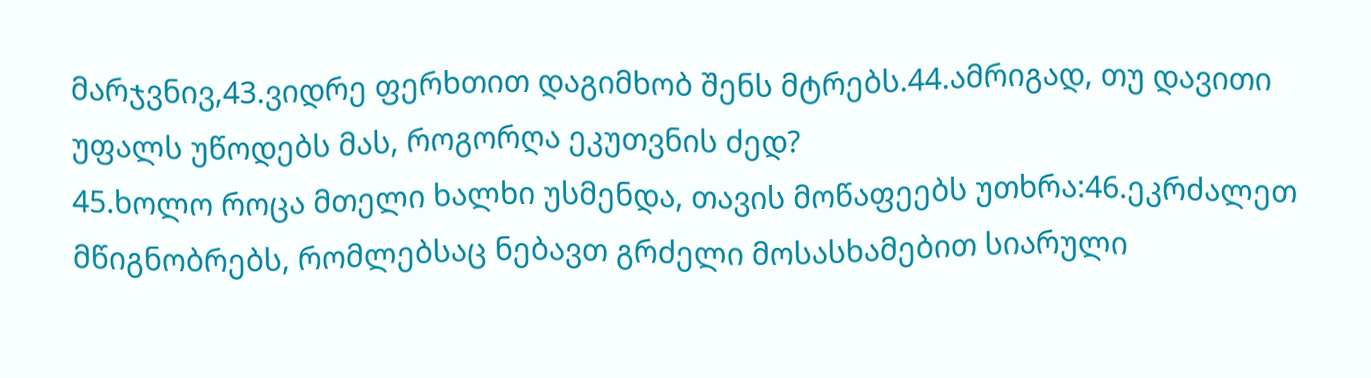მარჯვნივ,43.ვიდრე ფერხთით დაგიმხობ შენს მტრებს.44.ამრიგად, თუ დავითი უფალს უწოდებს მას, როგორღა ეკუთვნის ძედ?
45.ხოლო როცა მთელი ხალხი უსმენდა, თავის მოწაფეებს უთხრა:46.ეკრძალეთ მწიგნობრებს, რომლებსაც ნებავთ გრძელი მოსასხამებით სიარული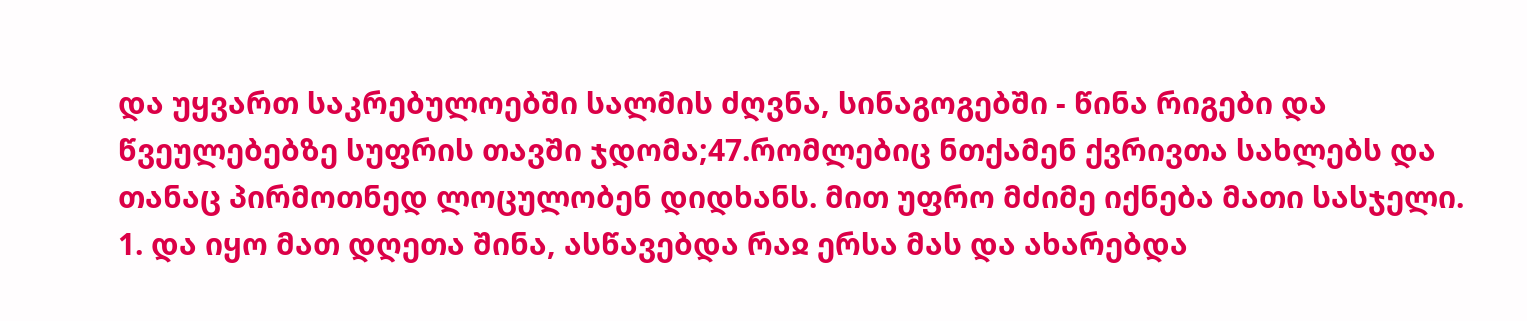და უყვართ საკრებულოებში სალმის ძღვნა, სინაგოგებში - წინა რიგები და წვეულებებზე სუფრის თავში ჯდომა;47.რომლებიც ნთქამენ ქვრივთა სახლებს და თანაც პირმოთნედ ლოცულობენ დიდხანს. მით უფრო მძიმე იქნება მათი სასჯელი.
1. და იყო მათ დღეთა შინა, ასწავებდა რაჲ ერსა მას და ახარებდა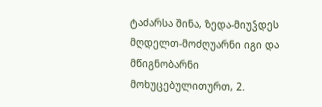ტაძარსა შინა, ზედა-მიუჴდეს მღდელთ-მოძღუარნი იგი და მწიგნობარნი მოხუცებულითურთ, 2.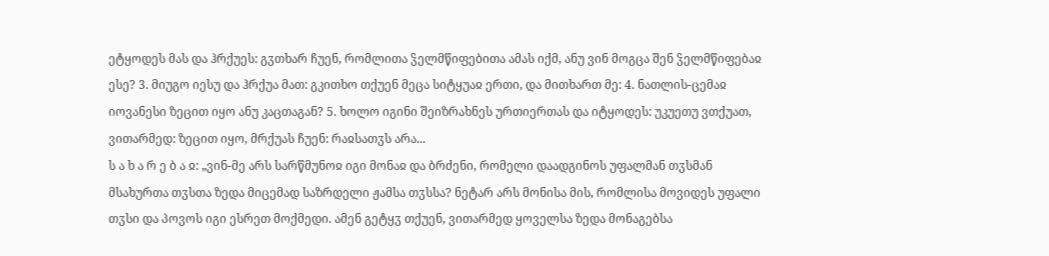ეტყოდეს მას და ჰრქუეს: გჳთხარ ჩუენ, რომლითა ჴელმწიფებითა ამას იქმ, ანუ ვინ მოგცა შენ ჴელმწიფებაჲ ესე? 3. მიუგო იესუ და ჰრქუა მათ: გკითხო თქუენ მეცა სიტყუაჲ ერთი, და მითხართ მე: 4. ნათლის-ცემაჲ იოვანესი ზეცით იყო ანუ კაცთაგან? 5. ხოლო იგინი შეიზრახნეს ურთიერთას და იტყოდეს: უკუეთუ ვთქუათ, ვითარმედ: ზეცით იყო, მრქუას ჩუენ: რაჲსათჳს არა...
ს ა ხ ა რ ე ბ ა ჲ: „ვინ-მე არს სარწმუნოჲ იგი მონაჲ და ბრძენი, რომელი დაადგინოს უფალმან თჳსმან მსახურთა თჳსთა ზედა მიცემად საზრდელი ჟამსა თჳსსა? ნეტარ არს მონისა მის, რომლისა მოვიდეს უფალი თჳსი და პოვოს იგი ესრეთ მოქმედი. ამენ გეტყჳ თქუენ, ვითარმედ ყოველსა ზედა მონაგებსა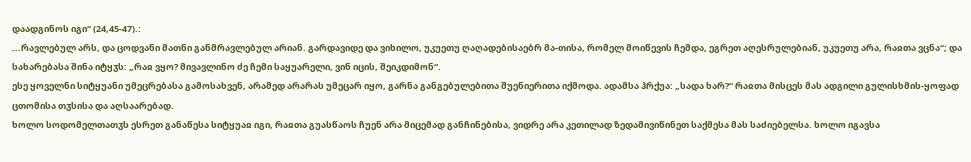დაადგინოს იგი“ (24,45-47).:
...რავლებულ არს, და ცოდვანი მათნი განმრავლებულ არიან. გარდავიდე და ვიხილო, უკუეთუ ღაღადებისაებრ მა-თისა, რომელ მოიწევის ჩემდა, ეგრეთ აღესრულებიან, უკუეთუ არა, რაჲთა ვცნა“; და სახარებასა შინა იტყჳს: „რაჲ ვყო? მივავლინო ძე ჩემი საყუარელი, ვინ იცის, შეიკდიმონ“.
ესე ყოველნი სიტყუანი უმეცრებასა გამოსახვენ, არამედ არარას უმეცარ იყო, გარნა განგებულებითა შუენიერითა იქმოდა. ადამსა ჰრქუა: „სადა ხარ?“ რაჲთა მისცეს მას ადგილი გულისხმის-ყოფად ცთომისა თჳსისა და აღსაარებად.
ხოლო სოდომელთათჳს ესრეთ განაწესა სიტყუაჲ იგი, რაჲთა გუასწაოს ჩუენ არა მიცემად განჩინებისა, ვიდრე არა კეთილად ზედამივიწინეთ საქმესა მას საძიებელსა. ხოლო იგავსა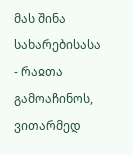მას შინა სახარებისასა - რაჲთა გამოაჩინოს, ვითარმედ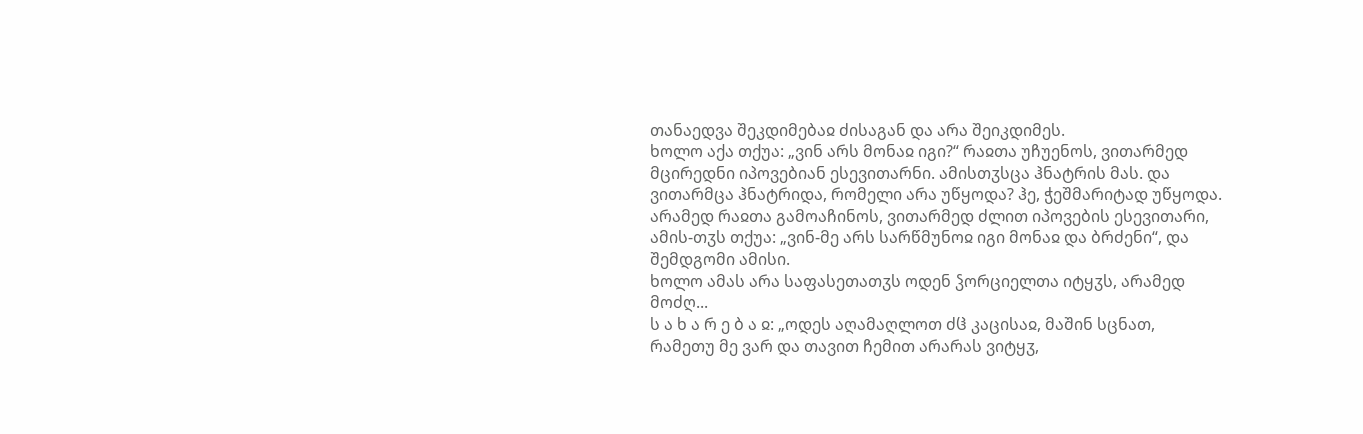თანაედვა შეკდიმებაჲ ძისაგან და არა შეიკდიმეს.
ხოლო აქა თქუა: „ვინ არს მონაჲ იგი?“ რაჲთა უჩუენოს, ვითარმედ მცირედნი იპოვებიან ესევითარნი. ამისთჳსცა ჰნატრის მას. და ვითარმცა ჰნატრიდა, რომელი არა უწყოდა? ჰე, ჭეშმარიტად უწყოდა. არამედ რაჲთა გამოაჩინოს, ვითარმედ ძლით იპოვების ესევითარი, ამის-თჳს თქუა: „ვინ-მე არს სარწმუნოჲ იგი მონაჲ და ბრძენი“, და შემდგომი ამისი.
ხოლო ამას არა საფასეთათჳს ოდენ ჴორციელთა იტყჳს, არამედ მოძღ...
ს ა ხ ა რ ე ბ ა ჲ: „ოდეს აღამაღლოთ ძჱ კაცისაჲ, მაშინ სცნათ, რამეთუ მე ვარ და თავით ჩემით არარას ვიტყჳ,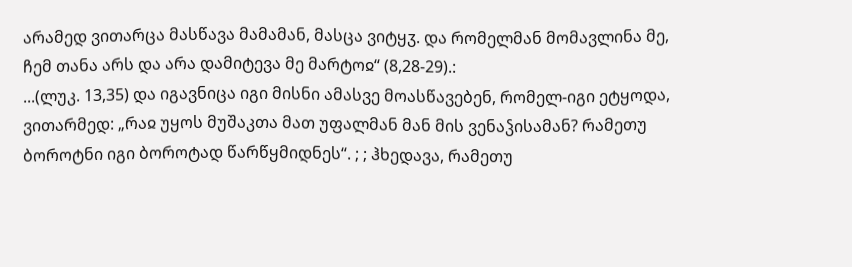არამედ ვითარცა მასწავა მამამან, მასცა ვიტყჳ. და რომელმან მომავლინა მე, ჩემ თანა არს და არა დამიტევა მე მარტოჲ“ (8,28-29).:
...(ლუკ. 13,35) და იგავნიცა იგი მისნი ამასვე მოასწავებენ, რომელ-იგი ეტყოდა, ვითარმედ: „რაჲ უყოს მუშაკთა მათ უფალმან მან მის ვენაჴისამან? რამეთუ ბოროტნი იგი ბოროტად წარწყმიდნეს“. ; ; ჰხედავა, რამეთუ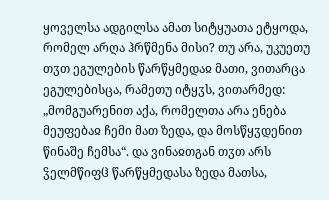ყოველსა ადგილსა ამათ სიტყუათა ეტყოდა, რომელ არღა ჰრწმენა მისი? თუ არა, უკუეთუ თჳთ ეგულების წარწყმედაჲ მათი, ვითარცა ეგულებისცა, რამეთუ იტყჳს, ვითარმედ: „მომგუარენით აქა, რომელთა არა ენება მეუფებაჲ ჩემი მათ ზედა, და მოსწყჳდენით წინაშე ჩემსა“. და ვინაჲთგან თჳთ არს ჴელმწიფჱ წარწყმედასა ზედა მათსა,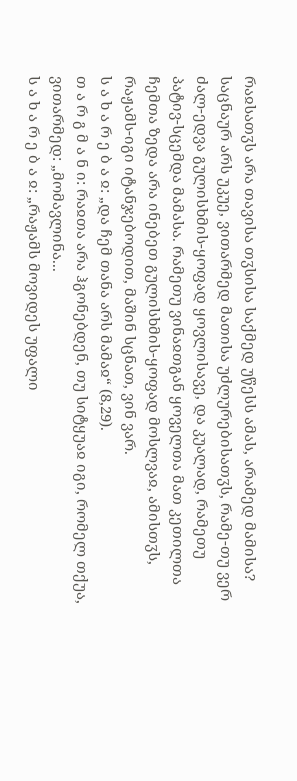რაჲსათჳს არა თავისა თჳსისა საქმედ უწესს ამას, არამედ მამისა? საცნაურ არს უკუე, ვითარმედ მათისა უძლურებისათჳს, რამე-თუ ვერ ძალ-ედვა გულისხმის-ყოფად ყოვლისავე, და კუალად, რამეთუ პატივ-სცემდა მამასა. რამეთუ ვინაჲთგან ყოველთა მათ კეთილთა ჩემთა ზედა არა ინებეთ გულისხმის-ყოფად მოსლვაჲ, ამისთჳს, რაჟამს-იგი იტანჯებოდით, მაშინ სცნათ, ვინ ვარ.
ს ა ხ ა რ ე ბ ა ჲ: „და ჩემ თანა არს მამაჲ“ (8,29).
თ ა რ გ მ ა ნ ი: რაჲთა არა ჰგონებდენ, თუ სიტყუაჲ იგი, რომელ თქუა, ვითარმედ: „მომავლინა...
ს ა ხ ა რ ე ბ ა ჲ: „რაჟამს მოვიდეს უფალი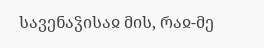სავენაჴისაჲ მის, რაჲ-მე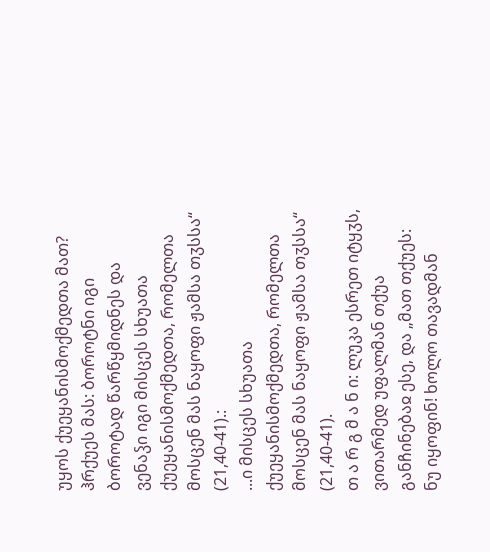უყოს ქუეყანისმოქმედთა მათ? ჰრქუეს მას: ბოროტნი იგი ბოროტად წარწყმიდნეს და ვენაჴი იგი მისცეს სხუათა ქუეყანისმოქმედთა, რომელთა მოსცენ მას ნაყოფი ჟამსა თჳსსა“ (21,40-41).:
...ი მისცეს სხუათა ქუეყანისმოქმედთა, რომელთა მოსცენ მას ნაყოფი ჟამსა თჳსსა“ (21,40-41).
თ ა რ გ მ ა ნ ი: ლუკა ესრეთ იტყჳს, ვითარმედ უფალმან თქუა განჩინებაჲ ესე, და „მათ თქუეს: ნუ იყოფინ! ხოლო თავადმან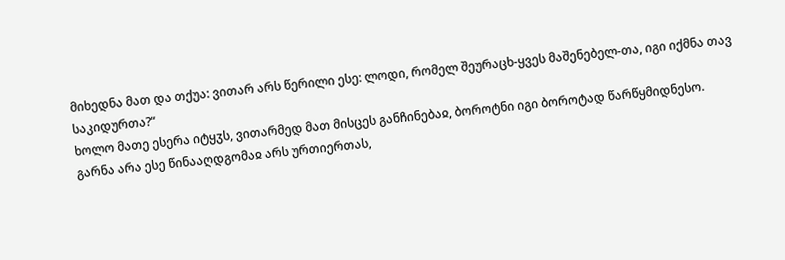მიხედნა მათ და თქუა: ვითარ არს წერილი ესე: ლოდი, რომელ შეურაცხ-ყვეს მაშენებელ-თა, იგი იქმნა თავ საკიდურთა?“
ხოლო მათე ესერა იტყჳს, ვითარმედ მათ მისცეს განჩინებაჲ, ბოროტნი იგი ბოროტად წარწყმიდნესო.
გარნა არა ესე წინააღდგომაჲ არს ურთიერთას,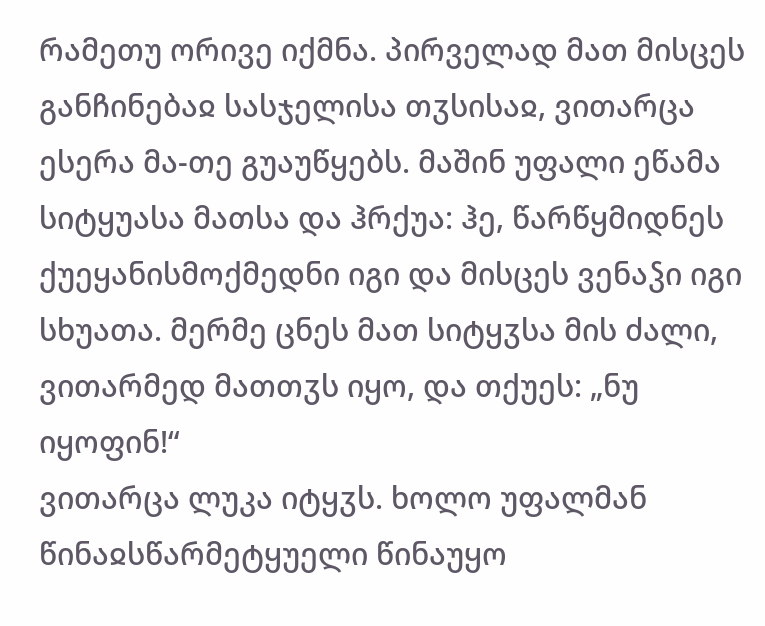რამეთუ ორივე იქმნა. პირველად მათ მისცეს განჩინებაჲ სასჯელისა თჳსისაჲ, ვითარცა ესერა მა-თე გუაუწყებს. მაშინ უფალი ეწამა სიტყუასა მათსა და ჰრქუა: ჰე, წარწყმიდნეს ქუეყანისმოქმედნი იგი და მისცეს ვენაჴი იგი სხუათა. მერმე ცნეს მათ სიტყჳსა მის ძალი, ვითარმედ მათთჳს იყო, და თქუეს: „ნუ იყოფინ!“
ვითარცა ლუკა იტყჳს. ხოლო უფალმან წინაჲსწარმეტყუელი წინაუყო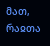მათ, რაჲთა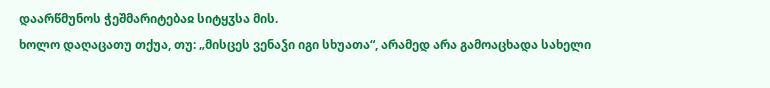დაარწმუნოს ჭეშმარიტებაჲ სიტყჳსა მის.
ხოლო დაღაცათუ თქუა, თუ: „მისცეს ვენაჴი იგი სხუათა“, არამედ არა გამოაცხადა სახელი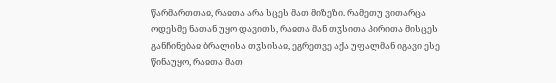წარმართთაჲ, რაჲთა არა სცეს მათ მიზეზი. რამეთუ ვითარცა ოდესმე ნათან უყო დავითს, რაჲთა მან თჳსითა პირითა მისცეს განჩინებაჲ ბრალისა თჳსისაჲ, ეგრეთვე აქა უფალმან იგავი ესე წინაუყო, რაჲთა მათ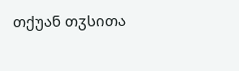თქუან თჳსითა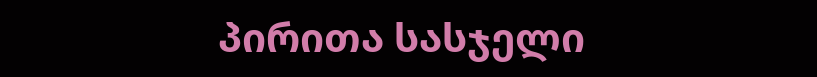პირითა სასჯელი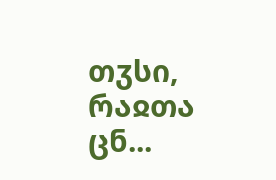თჳსი, რაჲთა ცნ...